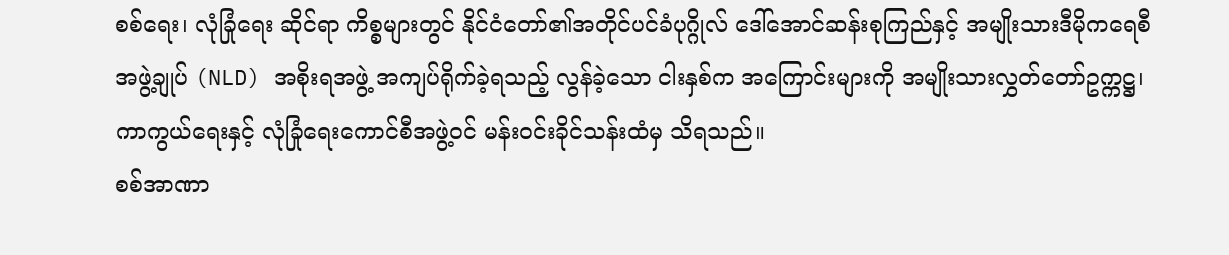စစ်ရေး၊ လုံခြုံရေး ဆိုင်ရာ ကိစ္စများတွင် နိုင်ငံတော်၏အတိုင်ပင်ခံပုဂ္ဂိုလ် ဒေါ်အောင်ဆန်းစုကြည်နှင့် အမျိုးသားဒီမိုကရေစီအဖွဲ့ချုပ် (NLD) အစိုးရအဖွဲ့ အကျပ်ရိုက်ခဲ့ရသည့် လွန်ခဲ့သော ငါးနှစ်က အကြောင်းများကို အမျိုးသားလွှတ်တော်ဥက္ကဋ္ဌ၊ ကာကွယ်ရေးနှင့် လုံခြုံရေးကောင်စီအဖွဲ့ဝင် မန်းဝင်းခိုင်သန်းထံမှ သိရသည်။
စစ်အာဏာ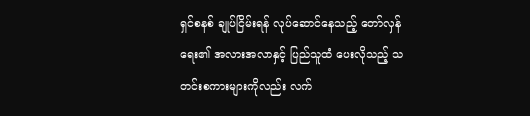ရှင်စနစ် ချုပ်ငြိမ်းရန် လုပ်ဆောင်နေသည့် တော်လှန်ရေး၏ အလားအလာနှင့် ပြည်သူထံ ပေးလိုသည့် သတင်းစကားများကိုလည်း လက်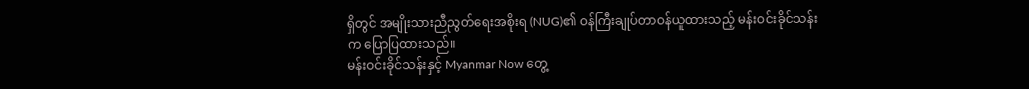ရှိတွင် အမျိုးသားညီညွတ်ရေးအစိုးရ (NUG)၏ ဝန်ကြီးချုပ်တာဝန်ယူထားသည့် မန်းဝင်းခိုင်သန်းက ပြောပြထားသည်။
မန်းဝင်းခိုင်သန်းနှင့် Myanmar Now တွေ့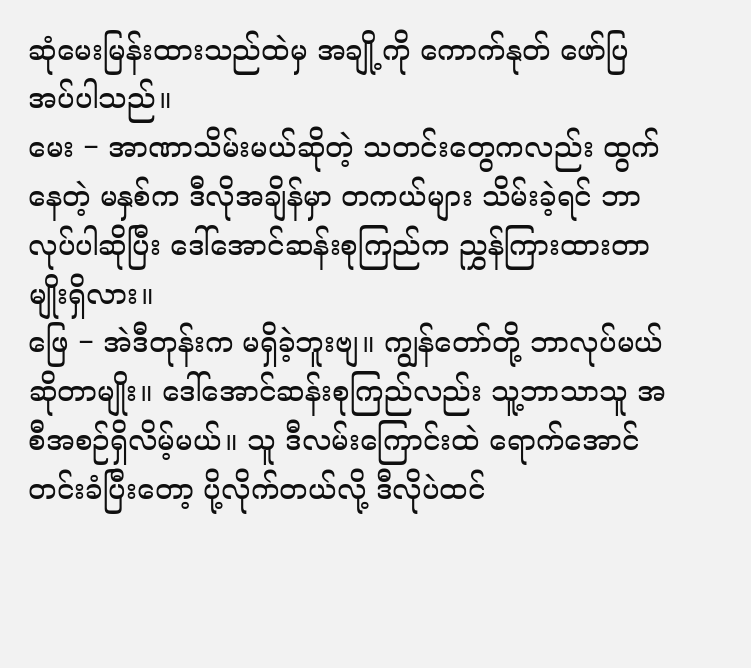ဆုံမေးမြန်းထားသည်ထဲမှ အချို့ကို ကောက်နုတ် ဖော်ပြအပ်ပါသည်။
မေး − အာဏာသိမ်းမယ်ဆိုတဲ့ သတင်းတွေကလည်း ထွက်နေတဲ့ မနှစ်က ဒီလိုအချိန်မှာ တကယ်များ သိမ်းခဲ့ရင် ဘာလုပ်ပါဆိုပြီး ဒေါ်အောင်ဆန်းစုကြည်က ညွှန်ကြားထားတာမျိုးရှိလား။
ဖြေ − အဲဒီတုန်းက မရှိခဲ့ဘူးဗျ။ ကျွန်တော်တို့ ဘာလုပ်မယ်ဆိုတာမျိုး။ ဒေါ်အောင်ဆန်းစုကြည်လည်း သူ့ဘာသာသူ အစီအစဉ်ရှိလိမ့်မယ်။ သူ ဒီလမ်းကြောင်းထဲ ရောက်အောင် တင်းခံပြီးတော့ ပို့လိုက်တယ်လို့ ဒီလိုပဲထင်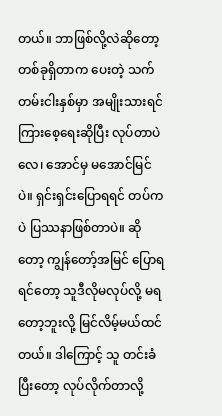တယ်။ ဘာဖြစ်လို့လဲဆိုတော့ တစ်ခုရှိတာက ပေးတဲ့ သက်တမ်းငါးနှစ်မှာ အမျိုးသားရင်ကြားစေ့ရေးဆိုပြီး လုပ်တာပဲလေ၊ အောင်မှ မအောင်မြင်ပဲ။ ရှင်းရှင်းပြောရရင် တပ်ကပဲ ပြဿနာဖြစ်တာပဲ။ ဆိုတော့ ကျွန်တော့်အမြင် ပြောရရင်တော့ သူဒီလိုမလုပ်လို့ မရတော့ဘူးလို့ မြင်လိမ့်မယ်ထင်တယ်။ ဒါကြောင့် သူ တင်းခံပြီးတော့ လုပ်လိုက်တာလို့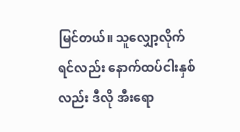မြင်တယ်။ သူလျှော့လိုက်ရင်လည်း နောက်ထပ်ငါးနှစ်လည်း ဒီလို အီးရော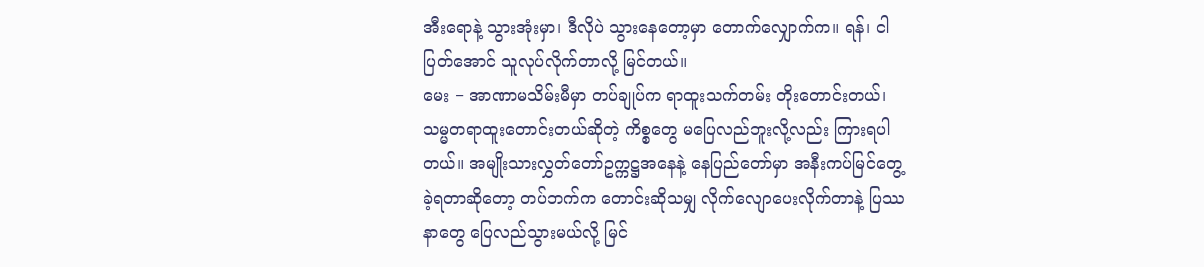အီးရောနဲ့ သွားအုံးမှာ၊ ဒီလိုပဲ သွားနေတော့မှာ တောက်လျှောက်က။ ရန်၊ ငါ ပြတ်အောင် သူလုပ်လိုက်တာလို့ မြင်တယ်။
မေး − အာဏာမသိမ်းမီမှာ တပ်ချုပ်က ရာထူးသက်တမ်း တိုးတောင်းတယ်၊ သမ္မတရာထူးတောင်းတယ်ဆိုတဲ့ ကိစ္စတွေ မပြေလည်ဘူးလို့လည်း ကြားရပါတယ်။ အမျိုးသားလွှတ်တော်ဥက္ကဋ္ဌအနေနဲ့ နေပြည်တော်မှာ အနီးကပ်မြင်တွေ့ခဲ့ရတာဆိုတော့ တပ်ဘက်က တောင်းဆိုသမျှ လိုက်လျောပေးလိုက်တာနဲ့ ပြဿနာတွေ ပြေလည်သွားမယ်လို့ မြင်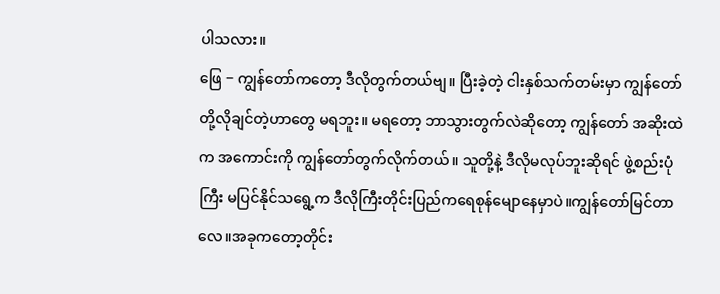ပါသလား။
ဖြေ − ကျွန်တော်ကတော့ ဒီလိုတွက်တယ်ဗျ။ ပြီးခဲ့တဲ့ ငါးနှစ်သက်တမ်းမှာ ကျွန်တော်တို့လိုချင်တဲ့ဟာတွေ မရဘူး။ မရတော့ ဘာသွားတွက်လဲဆိုတော့ ကျွန်တော် အဆိုးထဲက အကောင်းကို ကျွန်တော်တွက်လိုက်တယ်။ သူတို့နဲ့ ဒီလိုမလုပ်ဘူးဆိုရင် ဖွဲ့စည်းပုံကြီး မပြင်နိုင်သရွေ့က ဒီလိုကြီးတိုင်းပြည်ကရေစုန်မျောနေမှာပဲ။ကျွန်တော်မြင်တာလေ။အခုကတော့တိုင်း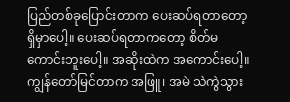ပြည်တစ်ခုပြောင်းတာက ပေးဆပ်ရတာတော့ ရှိမှာပေါ့။ ပေးဆပ်ရတာကတော့ စိတ်မကောင်းဘူးပေါ့။ အဆိုးထဲက အကောင်းပေါ့။ ကျွန်တော်မြင်တာက အဖြူ၊ အမဲ သဲကွဲသွား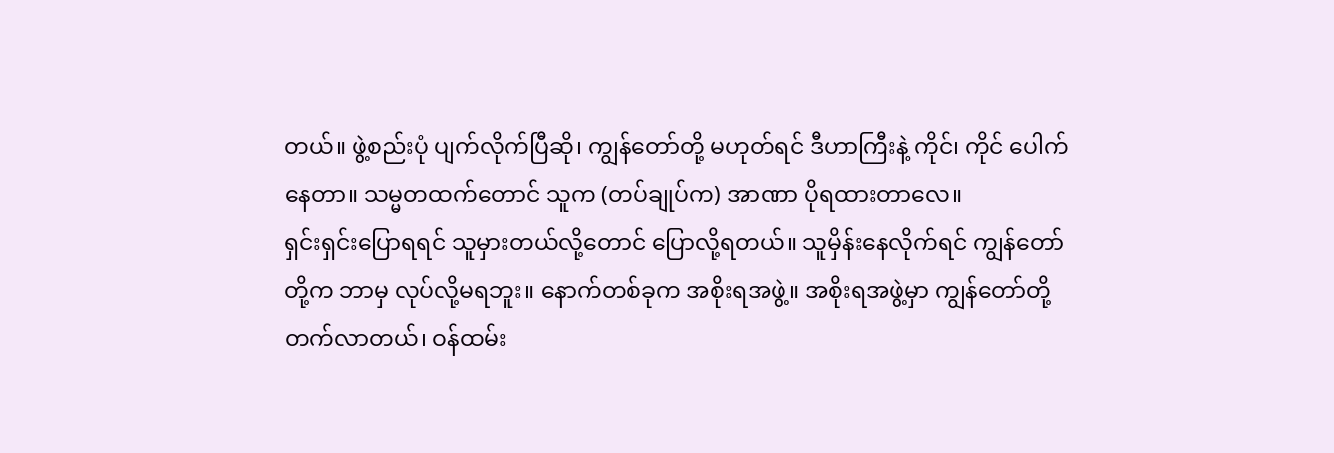တယ်။ ဖွဲ့စည်းပုံ ပျက်လိုက်ပြီဆို၊ ကျွန်တော်တို့ မဟုတ်ရင် ဒီဟာကြီးနဲ့ ကိုင်၊ ကိုင် ပေါက်နေတာ။ သမ္မတထက်တောင် သူက (တပ်ချုပ်က) အာဏာ ပိုရထားတာလေ။
ရှင်းရှင်းပြောရရင် သူမှားတယ်လို့တောင် ပြောလို့ရတယ်။ သူမှိန်းနေလိုက်ရင် ကျွန်တော်တို့က ဘာမှ လုပ်လို့မရဘူး။ နောက်တစ်ခုက အစိုးရအဖွဲ့။ အစိုးရအဖွဲ့မှာ ကျွန်တော်တို့ တက်လာတယ်၊ ဝန်ထမ်း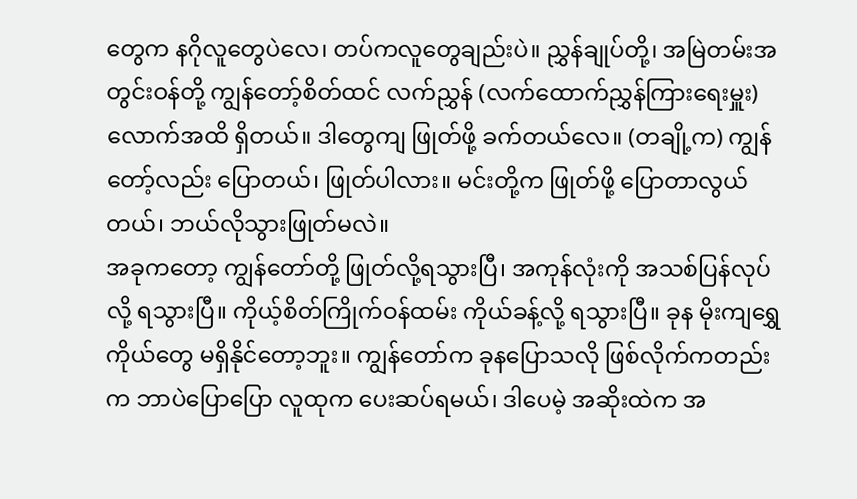တွေက နဂိုလူတွေပဲလေ၊ တပ်ကလူတွေချည်းပဲ။ ညွှန်ချုပ်တို့၊ အမြဲတမ်းအတွင်းဝန်တို့ ကျွန်တော့်စိတ်ထင် လက်ညွှန် (လက်ထောက်ညွှန်ကြားရေးမှူး) လောက်အထိ ရှိတယ်။ ဒါတွေကျ ဖြုတ်ဖို့ ခက်တယ်လေ။ (တချို့က) ကျွန်တော့်လည်း ပြောတယ်၊ ဖြုတ်ပါလား။ မင်းတို့က ဖြုတ်ဖို့ ပြောတာလွယ်တယ်၊ ဘယ်လိုသွားဖြုတ်မလဲ။
အခုကတော့ ကျွန်တော်တို့ ဖြုတ်လို့ရသွားပြီ၊ အကုန်လုံးကို အသစ်ပြန်လုပ်လို့ ရသွားပြီ။ ကိုယ့်စိတ်ကြိုက်ဝန်ထမ်း ကိုယ်ခန့်လို့ ရသွားပြီ။ ခုန မိုးကျရွှေကိုယ်တွေ မရှိနိုင်တော့ဘူး။ ကျွန်တော်က ခုနပြောသလို ဖြစ်လိုက်ကတည်းက ဘာပဲပြောပြော လူထုက ပေးဆပ်ရမယ်၊ ဒါပေမဲ့ အဆိုးထဲက အ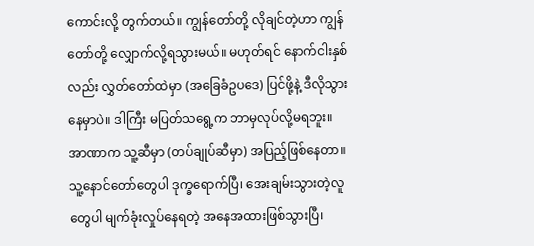ကောင်းလို့ တွက်တယ်။ ကျွန်တော်တို့ လိုချင်တဲ့ဟာ ကျွန်တော်တို့ လျှောက်လို့ရသွားမယ်။ မဟုတ်ရင် နောက်ငါးနှစ်လည်း လွှတ်တော်ထဲမှာ (အခြေခံဥပဒေ) ပြင်ဖို့နဲ့ ဒီလိုသွားနေမှာပဲ။ ဒါကြီး မပြတ်သရွေ့က ဘာမှလုပ်လို့မရဘူး။ အာဏာက သူ့ဆီမှာ (တပ်ချုပ်ဆီမှာ) အပြည့်ဖြစ်နေတာ။
သူ့နောင်တော်တွေပါ ဒုက္ခရောက်ပြီ၊ အေးချမ်းသွားတဲ့လူတွေပါ မျက်ခုံးလှုပ်နေရတဲ့ အနေအထားဖြစ်သွားပြီ၊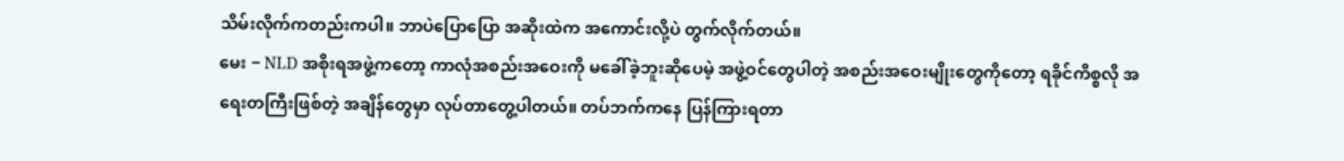သိမ်းလိုက်ကတည်းကပါ။ ဘာပဲပြောပြော အဆိုးထဲက အကောင်းလို့ပဲ တွက်လိုက်တယ်။
မေး − NLD အစိုးရအဖွဲ့ကတော့ ကာလုံအစည်းအဝေးကို မခေါ်ခဲ့ဘူးဆိုပေမဲ့ အဖွဲ့ဝင်တွေပါတဲ့ အစည်းအဝေးမျိုးတွေကိုတော့ ရခိုင်ကိစ္စလို အရေးတကြီးဖြစ်တဲ့ အချိန်တွေမှာ လုပ်တာတွေ့ပါတယ်။ တပ်ဘက်ကနေ ပြန်ကြားရတာ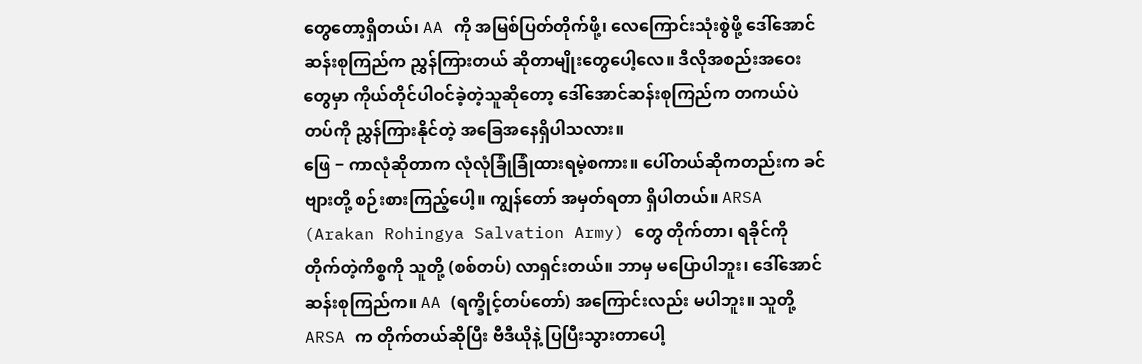တွေတော့ရှိတယ်၊ AA ကို အမြစ်ပြတ်တိုက်ဖို့၊ လေကြောင်းသုံးစွဲဖို့ ဒေါ်အောင်ဆန်းစုကြည်က ညွှန်ကြားတယ် ဆိုတာမျိုးတွေပေါ့လေ။ ဒီလိုအစည်းအဝေးတွေမှာ ကိုယ်တိုင်ပါဝင်ခဲ့တဲ့သူဆိုတော့ ဒေါ်အောင်ဆန်းစုကြည်က တကယ်ပဲ တပ်ကို ညွှန်ကြားနိုင်တဲ့ အခြေအနေရှိပါသလား။
ဖြေ − ကာလုံဆိုတာက လုံလုံခြုံခြုံထားရမဲ့စကား။ ပေါ်တယ်ဆိုကတည်းက ခင်ဗျားတို့ စဉ်းစားကြည့်ပေါ့။ ကျွန်တော် အမှတ်ရတာ ရှိပါတယ်။ ARSA (Arakan Rohingya Salvation Army) တွေ တိုက်တာ၊ ရခိုင်ကို တိုက်တဲ့ကိစ္စကို သူတို့ (စစ်တပ်) လာရှင်းတယ်။ ဘာမှ မပြောပါဘူး၊ ဒေါ်အောင်ဆန်းစုကြည်က။ AA (ရက္ခိုင့်တပ်တော်) အကြောင်းလည်း မပါဘူး။ သူတို့ ARSA က တိုက်တယ်ဆိုပြီး ဗီဒီယိုနဲ့ ပြပြီးသွားတာပေါ့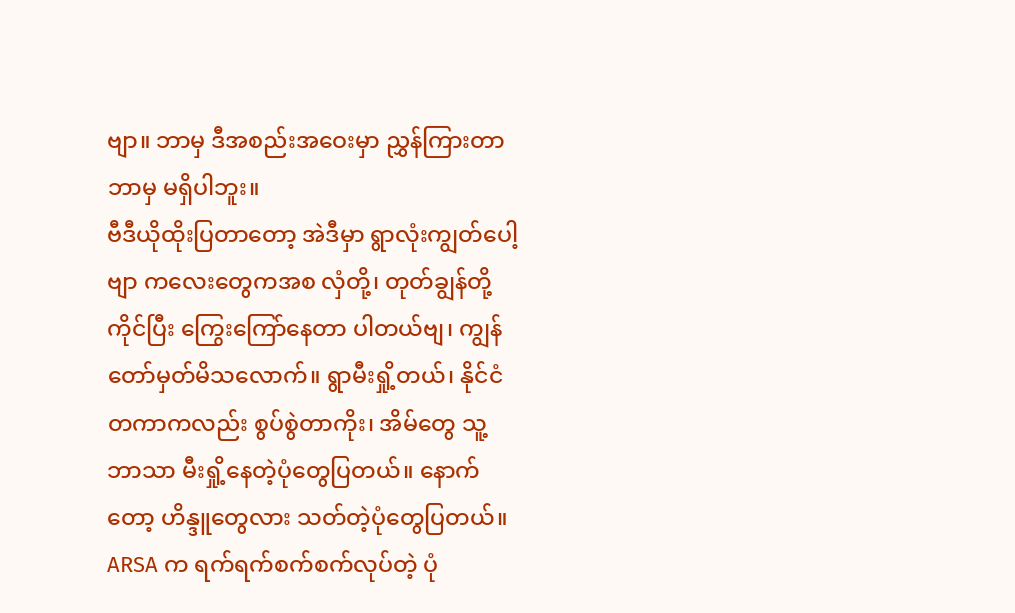ဗျာ။ ဘာမှ ဒီအစည်းအဝေးမှာ ညွှန်ကြားတာ ဘာမှ မရှိပါဘူး။
ဗီဒီယိုထိုးပြတာတော့ အဲဒီမှာ ရွာလုံးကျွတ်ပေါ့ဗျာ ကလေးတွေကအစ လှံတို့၊ တုတ်ချွန်တို့ ကိုင်ပြီး ကြွေးကြော်နေတာ ပါတယ်ဗျ၊ ကျွန်တော်မှတ်မိသလောက်။ ရွာမီးရှို့တယ်၊ နိုင်ငံတကာကလည်း စွပ်စွဲတာကိုး၊ အိမ်တွေ သူ့ဘာသာ မီးရှို့နေတဲ့ပုံတွေပြတယ်။ နောက်တော့ ဟိန္ဒူတွေလား သတ်တဲ့ပုံတွေပြတယ်။ ARSA က ရက်ရက်စက်စက်လုပ်တဲ့ ပုံ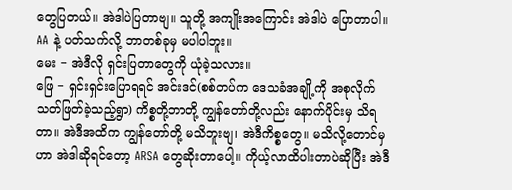တွေပြတယ်။ အဲဒါပဲပြတာဗျ။ သူတို့ အကျိုးအကြောင်း အဲဒါပဲ ပြောတာပါ။ AA နဲ့ ပတ်သက်လို့ ဘာတစ်ခုမှ မပါပါဘူး။
မေး − အဲဒီလို ရှင်းပြတာတွေကို ယုံခဲ့သလား။
ဖြေ − ရှင်းရှင်းပြောရရင် အင်းဒင်(စစ်တပ်က ဒေသခံအချို့ကို အစုလိုက်သတ်ဖြတ်ခဲ့သည့်ရွာ) ကိစ္စတို့ဘာတို့ ကျွန်တော်တို့လည်း နောက်ပိုင်းမှ သိရတာ။ အဲဒီအထိက ကျွန်တော်တို့ မသိဘူးဗျ၊ အဲဒီကိစ္စတွေ။ မသိလို့တောင်မှ ဟာ အဲဒါဆိုရင်တော့ ARSA တွေဆိုးတာပေါ့။ ကိုယ့်လာထိပါးတာပဲဆိုပြီး အဲဒီ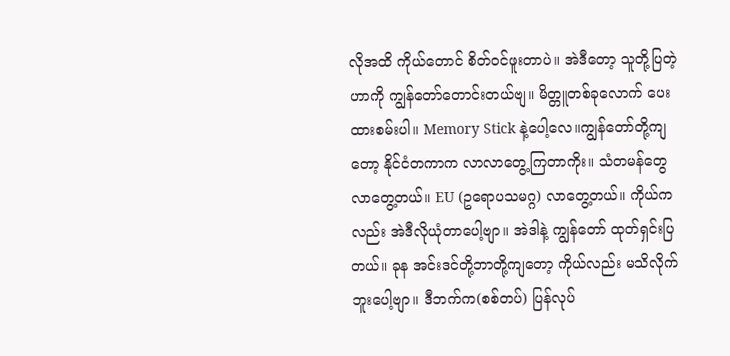လိုအထိ ကိုယ်တောင် စိတ်ဝင်ဖူးတာပဲ။ အဲဒီတော့ သူတို့ပြတဲ့ဟာကို ကျွန်တော်တောင်းတယ်ဗျ။ မိတ္တူတစ်ခုလောက် ပေးထားစမ်းပါ။ Memory Stick နဲ့ပေါ့လေ။ကျွန်တော်တို့ကျတော့ နိုင်ငံတကာက လာလာတွေ့ကြတာကိုး။ သံတမန်တွေ လာတွေ့တယ်။ EU (ဥရောပသမဂ္ဂ) လာတွေ့တယ်။ ကိုယ်ကလည်း အဲဒီလိုယုံတာပေါ့ဗျာ။ အဲဒါနဲ့ ကျွန်တော် ထုတ်ရှင်းပြတယ်။ ခုန အင်းဒင်တို့ဘာတို့ကျတော့ ကိုယ်လည်း မသိလိုက်ဘူးပေါ့ဗျာ။ ဒီဘက်က(စစ်တပ်) ပြန်လုပ်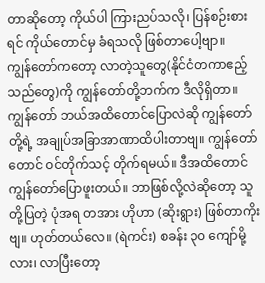တာဆိုတော့ ကိုယ်ပါ ကြားညပ်သလို၊ ပြန်စဉ်းစားရင် ကိုယ်တောင်မှ ခံရသလို ဖြစ်တာပေါ့ဗျာ။
ကျွန်တော်ကတော့ လာတဲ့သူတွေ(နိုင်ငံတကာဧည့်သည်တွေ)ကို ကျွန်တော်တို့ဘက်က ဒီလိုရှိတာ။ ကျွန်တော် ဘယ်အထိတောင်ပြောလဲဆို ကျွန်တော်တို့ရဲ့ အချုပ်အခြာအာဏာထိပါးတာဗျ။ ကျွန်တော်တောင် ဝင်တိုက်သင့် တိုက်ရမယ်။ ဒီအထိတောင် ကျွန်တော်ပြောဖူးတယ်။ ဘာဖြစ်လို့လဲဆိုတော့ သူတို့ပြတဲ့ ပုံအရ တအား ဟိုဟာ (ဆိုးရွား) ဖြစ်တာကိုးဗျ။ ဟုတ်တယ်လေ။ (ရဲကင်း) စခန်း ၃၀ ကျော်မို့လား၊ လာပြီးတော့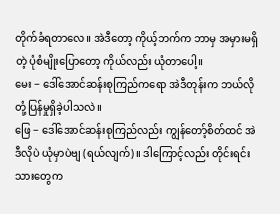တိုက်ခံရတာလေ။ အဲဒီတော့ ကိုယ့်ဘက်က ဘာမှ အမှားမရှိတဲ့ ပုံစံမျိုးပြောတော့ ကိုယ်လည်း ယုံတာပေါ့။
မေး − ဒေါ်အောင်ဆန်းစုကြည်ကရော အဲဒီတုန်းက ဘယ်လိုတုံ့ပြန်မှုရှိခဲ့ပါသလဲ။
ဖြေ − ဒေါ်အောင်ဆန်းစုကြည်လည်း ကျွန်တော့်စိတ်ထင် အဲဒီလိုပဲ ယုံမှာပဲဗျ (ရယ်လျက်)။ ဒါကြောင့်လည်း တိုင်းရင်းသားတွေက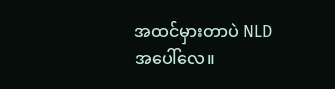အထင်မှားတာပဲ NLD အပေါ်လေ။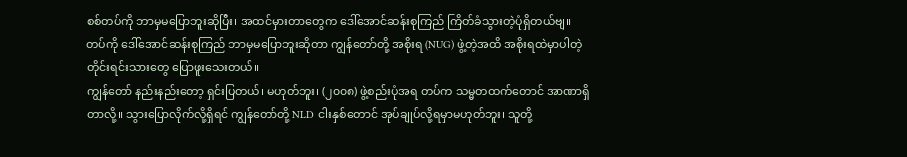စစ်တပ်ကို ဘာမှမပြောဘူးဆိုပြီး၊ အထင်မှားတာတွေက ဒေါ်အောင်ဆန်းစုကြည် ကြိတ်ခံသွားတဲ့ပုံရှိတယ်ဗျ။ တပ်ကို ဒေါ်အောင်ဆန်းစုကြည် ဘာမှမပြောဘူးဆိုတာ ကျွန်တော်တို့ အစိုးရ (NUG) ဖွဲ့တဲ့အထိ အစိုးရထဲမှာပါတဲ့ တိုင်းရင်းသားတွေ ပြောဖူးသေးတယ်။
ကျွန်တော် နည်းနည်းတော့ ရှင်းပြတယ်၊ မဟုတ်ဘူး၊ (၂၀၀၈) ဖွဲ့စည်းပုံအရ တပ်က သမ္မတထက်တောင် အာဏာရှိတာလို့။ သွားပြောလိုက်လို့ရှိရင် ကျွန်တော်တို့ NLD ငါးနှစ်တောင် အုပ်ချုပ်လို့ရမှာမဟုတ်ဘူး၊ သူတို့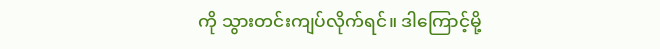ကို သွားတင်းကျပ်လိုက်ရင်။ ဒါကြောင့်မို့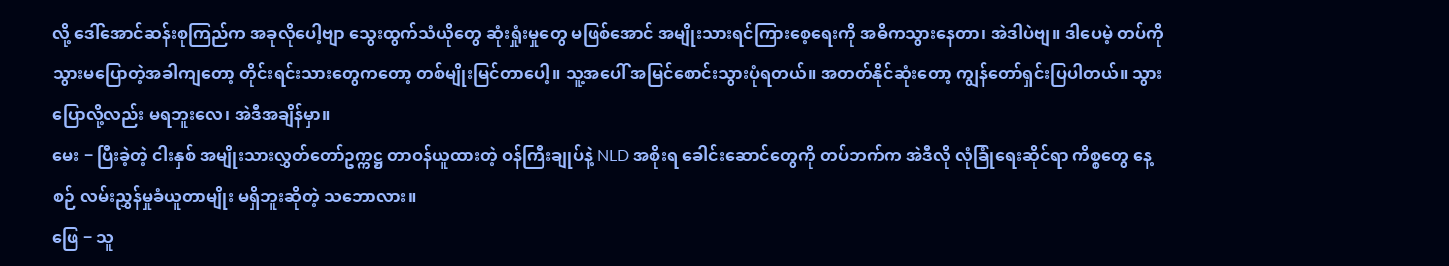လို့ ဒေါ်အောင်ဆန်းစုကြည်က အခုလိုပေါ့ဗျာ သွေးထွက်သံယိုတွေ ဆုံးရှုံးမှုတွေ မဖြစ်အောင် အမျိုးသားရင်ကြားစေ့ရေးကို အဓိကသွားနေတာ၊ အဲဒါပဲဗျ။ ဒါပေမဲ့ တပ်ကို သွားမပြောတဲ့အခါကျတော့ တိုင်းရင်းသားတွေကတော့ တစ်မျိုးမြင်တာပေါ့။ သူ့အပေါ် အမြင်စောင်းသွားပုံရတယ်။ အတတ်နိုင်ဆုံးတော့ ကျွန်တော်ရှင်းပြပါတယ်။ သွားပြောလို့လည်း မရဘူးလေ၊ အဲဒီအချိန်မှာ။
မေး − ပြီးခဲ့တဲ့ ငါးနှစ် အမျိုးသားလွှတ်တော်ဥက္ကဋ္ဌ တာဝန်ယူထားတဲ့ ဝန်ကြီးချုပ်နဲ့ NLD အစိုးရ ခေါင်းဆောင်တွေကို တပ်ဘက်က အဲဒီလို လုံခြုံရေးဆိုင်ရာ ကိစ္စတွေ နေ့စဉ် လမ်းညွှန်မှုခံယူတာမျိုး မရှိဘူးဆိုတဲ့ သဘောလား။
ဖြေ − သူ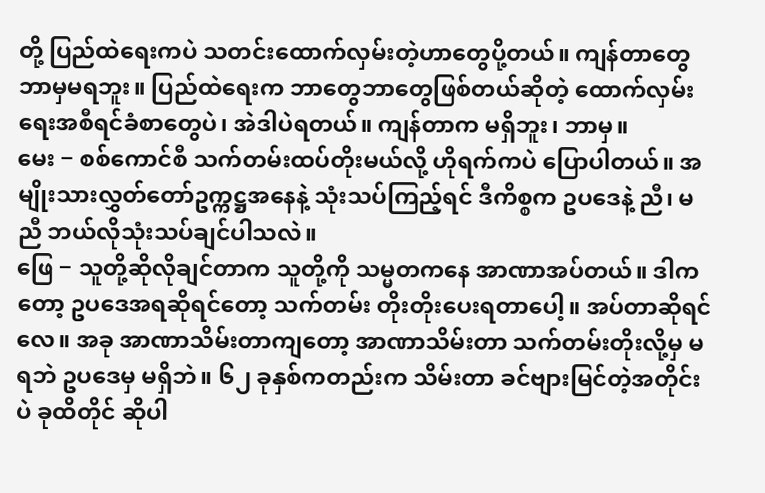တို့ ပြည်ထဲရေးကပဲ သတင်းထောက်လှမ်းတဲ့ဟာတွေပို့တယ်။ ကျန်တာတွေ ဘာမှမရဘူး။ ပြည်ထဲရေးက ဘာတွေဘာတွေဖြစ်တယ်ဆိုတဲ့ ထောက်လှမ်းရေးအစီရင်ခံစာတွေပဲ၊ အဲဒါပဲရတယ်။ ကျန်တာက မရှိဘူး၊ ဘာမှ။
မေး − စစ်ကောင်စီ သက်တမ်းထပ်တိုးမယ်လို့ ဟိုရက်ကပဲ ပြောပါတယ်။ အမျိုးသားလွှတ်တော်ဥက္ကဋ္ဌအနေနဲ့ သုံးသပ်ကြည့်ရင် ဒီကိစ္စက ဥပဒေနဲ့ ညီ၊ မညီ ဘယ်လိုသုံးသပ်ချင်ပါသလဲ။
ဖြေ − သူတို့ဆိုလိုချင်တာက သူတို့ကို သမ္မတကနေ အာဏာအပ်တယ်။ ဒါကတော့ ဥပဒေအရဆိုရင်တော့ သက်တမ်း တိုးတိုးပေးရတာပေါ့။ အပ်တာဆိုရင်လေ။ အခု အာဏာသိမ်းတာကျတော့ အာဏာသိမ်းတာ သက်တမ်းတိုးလို့မှ မရဘဲ ဥပဒေမှ မရှိဘဲ။ ၆၂ ခုနှစ်ကတည်းက သိမ်းတာ ခင်ဗျားမြင်တဲ့အတိုင်းပဲ ခုထိတိုင် ဆိုပါ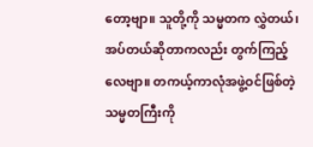တော့ဗျာ။ သူတို့ကို သမ္မတက လွှဲတယ်၊ အပ်တယ်ဆိုတာကလည်း တွက်ကြည့်လေဗျာ။ တကယ့်ကာလုံအဖွဲ့ဝင်ဖြစ်တဲ့သမ္မတကြီးကို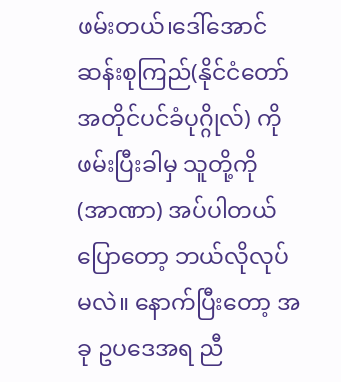ဖမ်းတယ်၊ဒေါ်အောင်ဆန်းစုကြည်(နိုင်ငံတော်အတိုင်ပင်ခံပုဂ္ဂိုလ်) ကို ဖမ်းပြီးခါမှ သူတို့ကို (အာဏာ) အပ်ပါတယ်ပြောတော့ ဘယ်လိုလုပ်မလဲ။ နောက်ပြီးတော့ အခု ဥပဒေအရ ညီ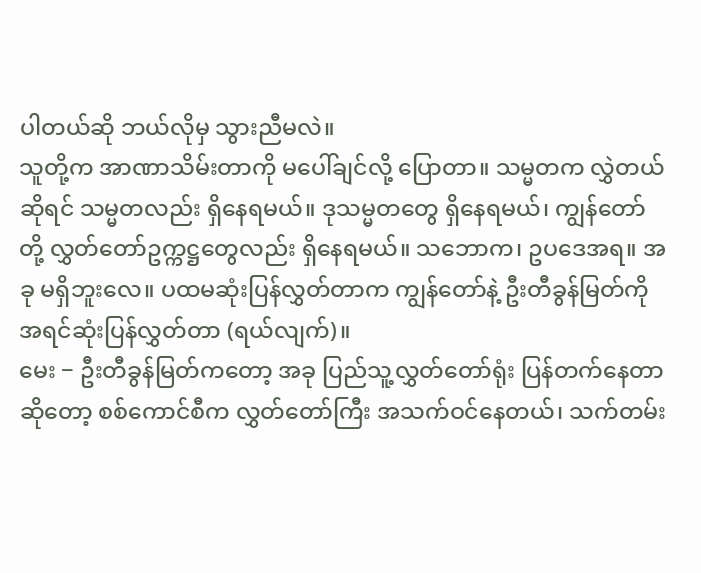ပါတယ်ဆို ဘယ်လိုမှ သွားညီမလဲ။
သူတို့က အာဏာသိမ်းတာကို မပေါ်ချင်လို့ ပြောတာ။ သမ္မတက လွှဲတယ်ဆိုရင် သမ္မတလည်း ရှိနေရမယ်။ ဒုသမ္မတတွေ ရှိနေရမယ်၊ ကျွန်တော်တို့ လွှတ်တော်ဥက္ကဋ္ဌတွေလည်း ရှိနေရမယ်။ သဘောက၊ ဥပဒေအရ။ အခု မရှိဘူးလေ။ ပထမဆုံးပြန်လွှတ်တာက ကျွန်တော်နဲ့ ဦးတီခွန်မြတ်ကို အရင်ဆုံးပြန်လွှတ်တာ (ရယ်လျက်)။
မေး − ဦးတီခွန်မြတ်ကတော့ အခု ပြည်သူ့လွှတ်တော်ရုံး ပြန်တက်နေတာဆိုတော့ စစ်ကောင်စီက လွှတ်တော်ကြီး အသက်ဝင်နေတယ်၊ သက်တမ်း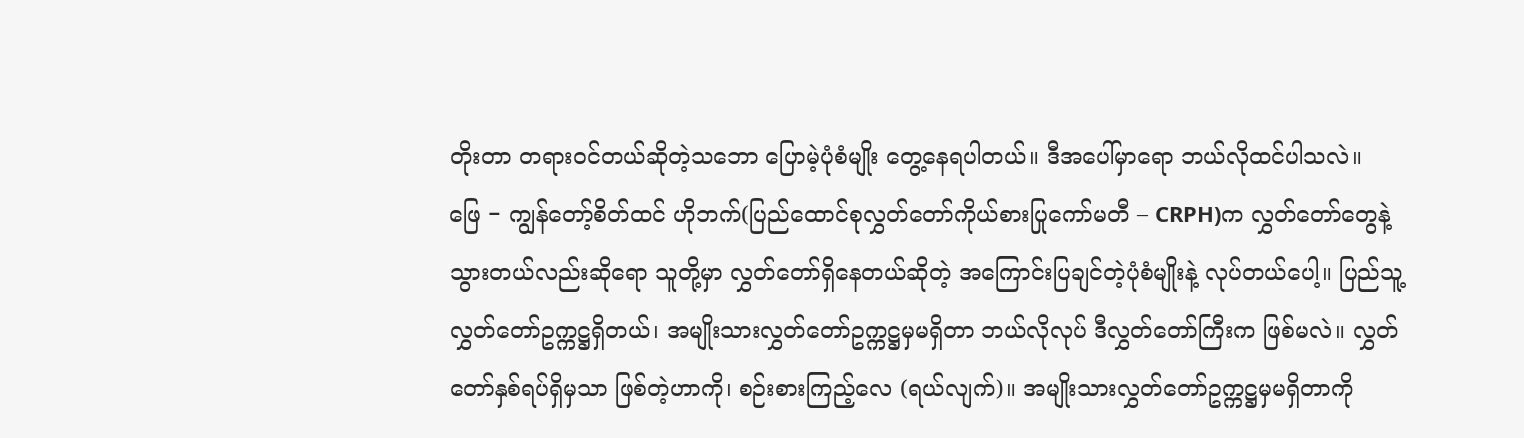တိုးတာ တရားဝင်တယ်ဆိုတဲ့သဘော ပြောမဲ့ပုံစံမျိုး တွေ့နေရပါတယ်။ ဒီအပေါ်မှာရော ဘယ်လိုထင်ပါသလဲ။
ဖြေ − ကျွန်တော့်စိတ်ထင် ဟိုဘက်(ပြည်ထောင်စုလွှတ်တော်ကိုယ်စားပြုကော်မတီ – CRPH)က လွှတ်တော်တွေနဲ့ သွားတယ်လည်းဆိုရော သူတို့မှာ လွှတ်တော်ရှိနေတယ်ဆိုတဲ့ အကြောင်းပြချင်တဲ့ပုံစံမျိုးနဲ့ လုပ်တယ်ပေါ့။ ပြည်သူ့လွှတ်တော်ဥက္ကဋ္ဌရှိတယ်၊ အမျိုးသားလွှတ်တော်ဥက္ကဋ္ဌမှမရှိတာ ဘယ်လိုလုပ် ဒီလွှတ်တော်ကြီးက ဖြစ်မလဲ။ လွှတ်တော်နှစ်ရပ်ရှိမှသာ ဖြစ်တဲ့ဟာကို၊ စဉ်းစားကြည့်လေ (ရယ်လျက်)။ အမျိုးသားလွှတ်တော်ဥက္ကဋ္ဌမှမရှိတာကို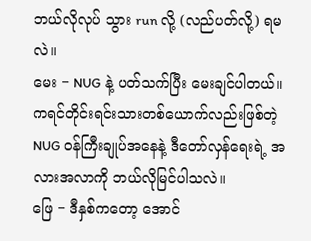ဘယ်လိုလုပ် သွား run လို့ (လည်ပတ်လို့) ရမလဲ။
မေး − NUG နဲ့ ပတ်သက်ပြီး မေးချင်ပါတယ်။ ကရင်တိုင်းရင်းသားတစ်ယောက်လည်းဖြစ်တဲ့ NUG ဝန်ကြီးချုပ်အနေနဲ့ ဒီတော်လှန်ရေးရဲ့ အလားအလာကို ဘယ်လိုမြင်ပါသလဲ။
ဖြေ − ဒီနှစ်ကတော့ အောင်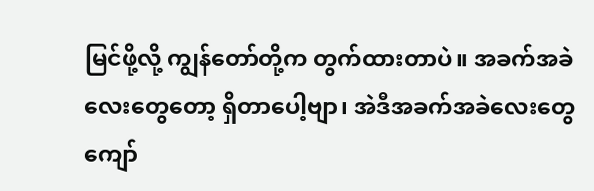မြင်ဖို့လို့ ကျွန်တော်တို့က တွက်ထားတာပဲ။ အခက်အခဲလေးတွေတော့ ရှိတာပေါ့ဗျာ၊ အဲဒီအခက်အခဲလေးတွေ ကျော်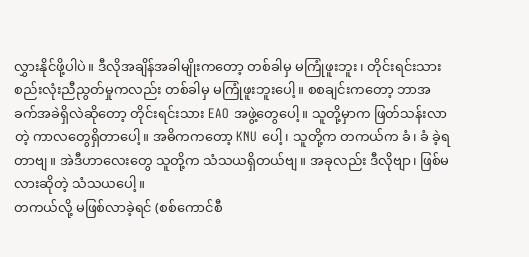လွှားနိုင်ဖို့ပါပဲ။ ဒီလိုအချိန်အခါမျိုးကတော့ တစ်ခါမှ မကြုံဖူးဘူး၊ တိုင်းရင်းသားစည်းလုံးညီညွတ်မှုကလည်း တစ်ခါမှ မကြုံဖူးဘူးပေါ့။ စစချင်းကတော့ ဘာအခက်အခဲရှိလဲဆိုတော့ တိုင်းရင်းသား EAO အဖွဲ့တွေပေါ့။ သူတို့မှာက ဖြတ်သန်းလာတဲ့ ကာလတွေရှိတာပေါ့။ အဓိကကတော့ KNU ပေါ့၊ သူတို့က တကယ်က ခံ၊ ခံ ခဲ့ရတာဗျ။ အဲဒီဟာလေးတွေ သူတို့က သံသယရှိတယ်ဗျ။ အခုလည်း ဒီလိုဗျာ၊ ဖြစ်မလားဆိုတဲ့ သံသယပေါ့။
တကယ်လို့ မဖြစ်လာခဲ့ရင် (စစ်ကောင်စီ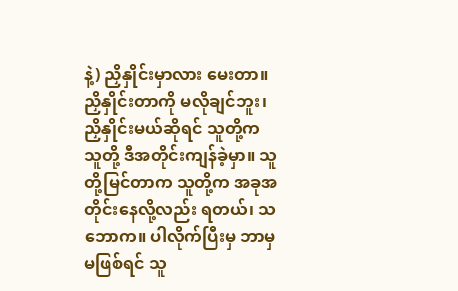နဲ့) ညှိနှိုင်းမှာလား မေးတာ။ ညှိနှိုင်းတာကို မလိုချင်ဘူး၊ ညှိနှိုင်းမယ်ဆိုရင် သူတို့က သူတို့ ဒီအတိုင်းကျန်ခဲ့မှာ။ သူတို့မြင်တာက သူတို့က အခုအတိုင်းနေလို့လည်း ရတယ်၊ သဘောက။ ပါလိုက်ပြီးမှ ဘာမှမဖြစ်ရင် သူ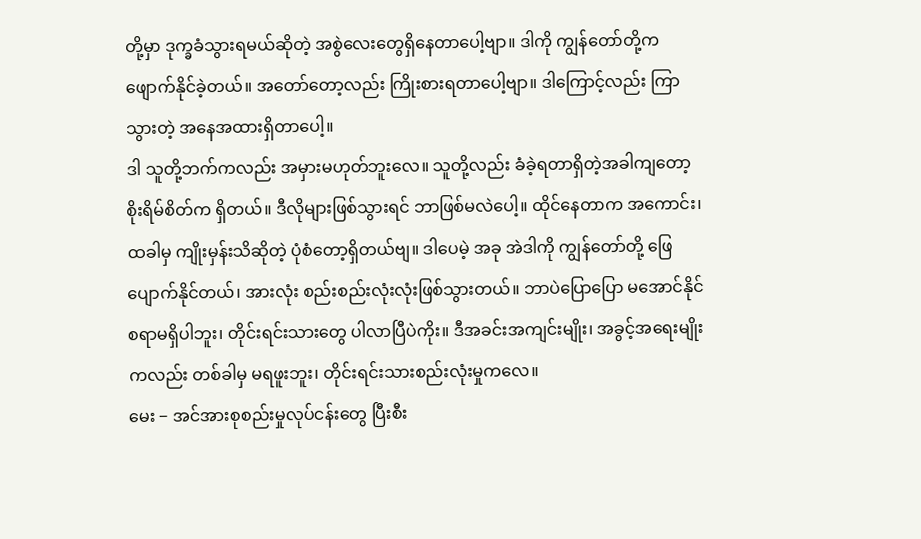တို့မှာ ဒုက္ခခံသွားရမယ်ဆိုတဲ့ အစွဲလေးတွေရှိနေတာပေါ့ဗျာ။ ဒါကို ကျွန်တော်တို့က ဖျောက်နိုင်ခဲ့တယ်။ အတော်တော့လည်း ကြိုးစားရတာပေါ့ဗျာ။ ဒါကြောင့်လည်း ကြာသွားတဲ့ အနေအထားရှိတာပေါ့။
ဒါ သူတို့ဘက်ကလည်း အမှားမဟုတ်ဘူးလေ။ သူတို့လည်း ခံခဲ့ရတာရှိတဲ့အခါကျတော့ စိုးရိမ်စိတ်က ရှိတယ်။ ဒီလိုများဖြစ်သွားရင် ဘာဖြစ်မလဲပေါ့။ ထိုင်နေတာက အကောင်း၊ ထခါမှ ကျိုးမှန်းသိဆိုတဲ့ ပုံစံတော့ရှိတယ်ဗျ။ ဒါပေမဲ့ အခု အဲဒါကို ကျွန်တော်တို့ ဖြေပျောက်နိုင်တယ်၊ အားလုံး စည်းစည်းလုံးလုံးဖြစ်သွားတယ်။ ဘာပဲပြောပြော မအောင်နိုင်စရာမရှိပါဘူး၊ တိုင်းရင်းသားတွေ ပါလာပြီပဲကိုး။ ဒီအခင်းအကျင်းမျိုး၊ အခွင့်အရေးမျိုးကလည်း တစ်ခါမှ မရဖူးဘူး၊ တိုင်းရင်းသားစည်းလုံးမှုကလေ။
မေး − အင်အားစုစည်းမှုလုပ်ငန်းတွေ ပြီးစီး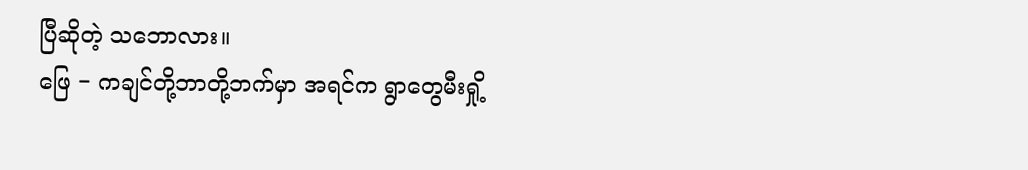ပြီဆိုတဲ့ သဘောလား။
ဖြေ − ကချင်တို့ဘာတို့ဘက်မှာ အရင်က ရွာတွေမီးရှို့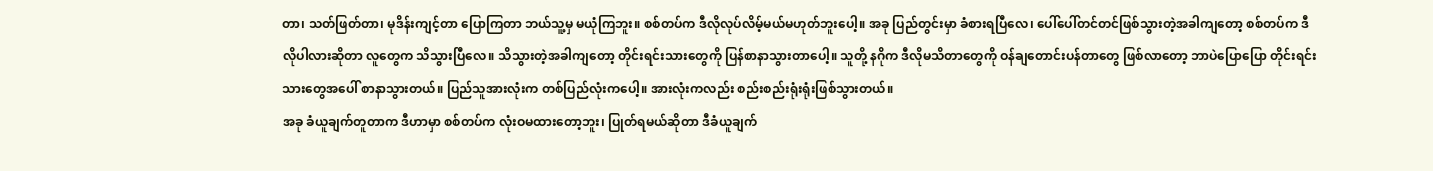တာ၊ သတ်ဖြတ်တာ၊ မုဒိန်းကျင့်တာ ပြောကြတာ ဘယ်သူ့မှ မယုံကြဘူး။ စစ်တပ်က ဒီလိုလုပ်လိမ့်မယ်မဟုတ်ဘူးပေါ့။ အခု ပြည်တွင်းမှာ ခံစားရပြီလေ၊ ပေါ်ပေါ်တင်တင်ဖြစ်သွားတဲ့အခါကျတော့ စစ်တပ်က ဒီလိုပါလားဆိုတာ လူတွေက သိသွားပြီလေ။ သိသွားတဲ့အခါကျတော့ တိုင်းရင်းသားတွေကို ပြန်စာနာသွားတာပေါ့။ သူတို့ နဂိုက ဒီလိုမသိတာတွေကို ဝန်ချတောင်းပန်တာတွေ ဖြစ်လာတော့ ဘာပဲပြောပြော တိုင်းရင်းသားတွေအပေါ် စာနာသွားတယ်။ ပြည်သူအားလုံးက တစ်ပြည်လုံးကပေါ့။ အားလုံးကလည်း စည်းစည်းရုံးရုံးဖြစ်သွားတယ်။
အခု ခံယူချက်တူတာက ဒီဟာမှာ စစ်တပ်က လုံးဝမထားတော့ဘူး၊ ပြုတ်ရမယ်ဆိုတာ ဒီခံယူချက်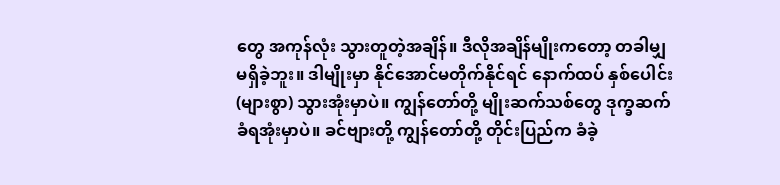တွေ အကုန်လုံး သွားတူတဲ့အချိန်။ ဒီလိုအချိန်မျိုးကတော့ တခါမျှ မရှိခဲ့ဘူး။ ဒါမျိုးမှာ နိုင်အောင်မတိုက်နိုင်ရင် နောက်ထပ် နှစ်ပေါင်း (များစွာ) သွားအုံးမှာပဲ။ ကျွန်တော်တို့ မျိုးဆက်သစ်တွေ ဒုက္ခဆက်ခံရအုံးမှာပဲ။ ခင်ဗျားတို့ ကျွန်တော်တို့ တိုင်းပြည်က ခံခဲ့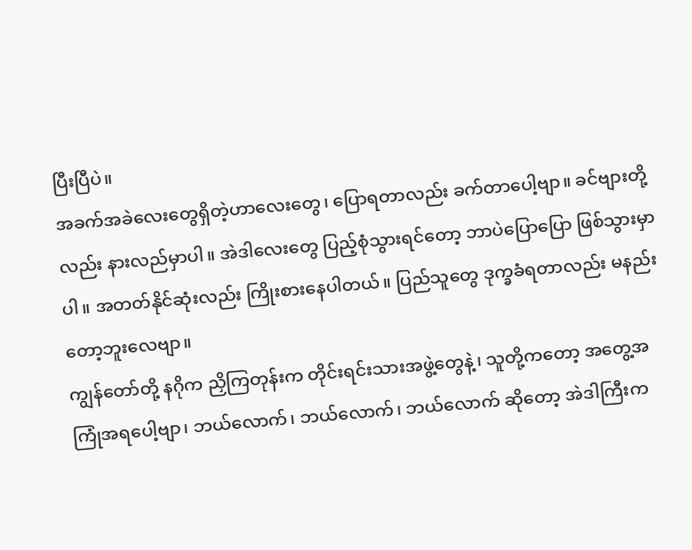ပြီးပြီပဲ။
အခက်အခဲလေးတွေရှိတဲ့ဟာလေးတွေ၊ ပြောရတာလည်း ခက်တာပေါ့ဗျာ။ ခင်ဗျားတို့လည်း နားလည်မှာပါ။ အဲဒါလေးတွေ ပြည့်စုံသွားရင်တော့ ဘာပဲပြောပြော ဖြစ်သွားမှာပါ။ အတတ်နိုင်ဆုံးလည်း ကြိုးစားနေပါတယ်။ ပြည်သူတွေ ဒုက္ခခံရတာလည်း မနည်းတော့ဘူးလေဗျာ။
ကျွန်တော်တို့ နဂိုက ညှိကြတုန်းက တိုင်းရင်းသားအဖွဲ့တွေနဲ့၊ သူတို့ကတော့ အတွေ့အကြုံအရပေါ့ဗျာ၊ ဘယ်လောက်၊ ဘယ်လောက်၊ ဘယ်လောက် ဆိုတော့ အဲဒါကြီးက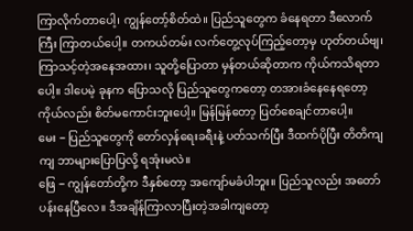ကြာလိုက်တာပေါ့၊ ကျွန်တော့်စိတ်ထဲ။ ပြည်သူတွေက ခံနေရတာ ဒီလောက်ကြီး ကြာတယ်ပေါ့။ တကယ်တမ်း လက်တွေ့လုပ်ကြည့်တော့မှ ဟုတ်တယ်ဗျ၊ ကြာသင့်တဲ့အနေအထား၊ သူတို့ပြောတာ မှန်တယ်ဆိုတာက ကိုယ်ကသိရတာပေါ့။ ဒါပေမဲ့ ခုနက ပြောသလို ပြည်သူတွေကတော့ တအားခံနေနေရတော့ ကိုယ်လည်း စိတ်မကောင်းဘူးပေါ့။ မြန်မြန်တော့ ပြတ်စေချင်တာပေါ့။
မေး − ပြည်သူတွေကို တော်လှန်ရေးခရီးနဲ့ ပတ်သက်ပြီး ဒီထက်ပိုပြီး တိတိကျကျ ဘာများပြောပြလို့ ရအုံးမလဲ။
ဖြေ − ကျွန်တော်တို့က ဒီနှစ်တော့ အကျော်မခံပါဘူး။ ပြည်သူလည်း အတော်ပန်းနေပြီလေ။ ဒီအချိန်ကြာလာပြီးတဲ့အခါကျတော့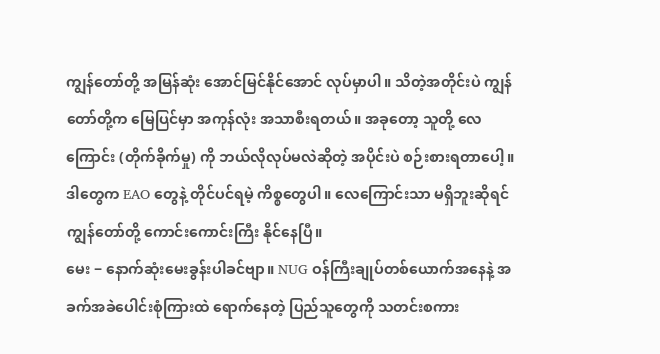ကျွန်တော်တို့ အမြန်ဆုံး အောင်မြင်နိုင်အောင် လုပ်မှာပါ။ သိတဲ့အတိုင်းပဲ ကျွန်တော်တို့က မြေပြင်မှာ အကုန်လုံး အသာစီးရတယ်။ အခုတော့ သူတို့ လေကြောင်း (တိုက်ခိုက်မှု) ကို ဘယ်လိုလုပ်မလဲဆိုတဲ့ အပိုင်းပဲ စဉ်းစားရတာပေါ့။ ဒါတွေက EAO တွေနဲ့ တိုင်ပင်ရမဲ့ ကိစ္စတွေပါ။ လေကြောင်းသာ မရှိဘူးဆိုရင် ကျွန်တော်တို့ ကောင်းကောင်းကြီး နိုင်နေပြီ။
မေး − နောက်ဆုံးမေးခွန်းပါခင်ဗျာ။ NUG ဝန်ကြီးချုပ်တစ်ယောက်အနေနဲ့ အခက်အခဲပေါင်းစုံကြားထဲ ရောက်နေတဲ့ ပြည်သူတွေကို သတင်းစကား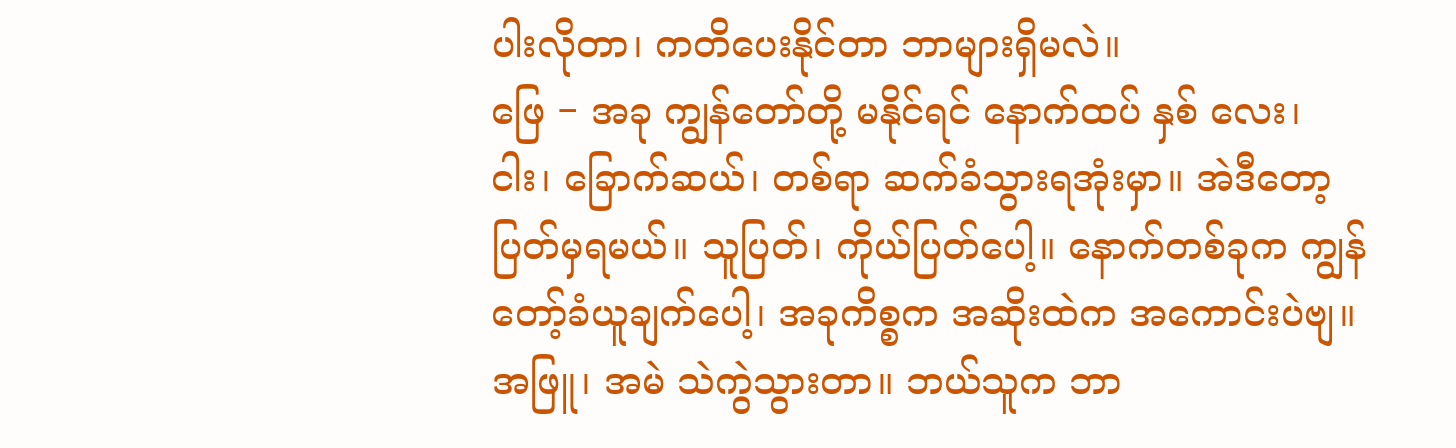ပါးလိုတာ၊ ကတိပေးနိုင်တာ ဘာများရှိမလဲ။
ဖြေ − အခု ကျွန်တော်တို့ မနိုင်ရင် နောက်ထပ် နှစ် လေး၊ ငါး၊ ခြောက်ဆယ်၊ တစ်ရာ ဆက်ခံသွားရအုံးမှာ။ အဲဒီတော့ ပြတ်မှရမယ်။ သူပြတ်၊ ကိုယ်ပြတ်ပေါ့။ နောက်တစ်ခုက ကျွန်တော့်ခံယူချက်ပေါ့၊ အခုကိစ္စက အဆိုးထဲက အကောင်းပဲဗျ။ အဖြူ၊ အမဲ သဲကွဲသွားတာ။ ဘယ်သူက ဘာ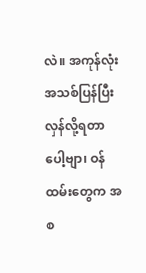လဲ။ အကုန်လုံး အသစ်ပြန်ပြီး လှန်လို့ရတာပေါ့ဗျာ၊ ဝန်ထမ်းတွေက အစ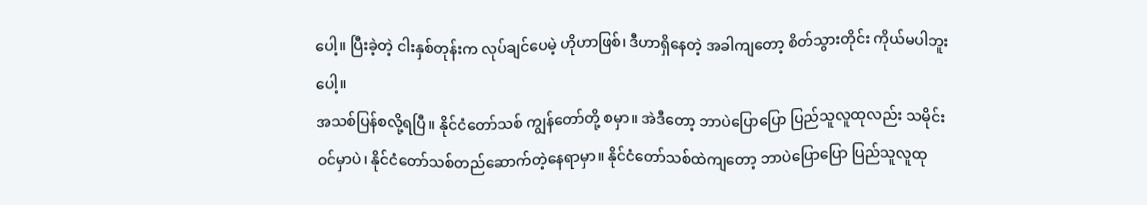ပေါ့။ ပြီးခဲ့တဲ့ ငါးနှစ်တုန်းက လုပ်ချင်ပေမဲ့ ဟိုဟာဖြစ်၊ ဒီဟာရှိနေတဲ့ အခါကျတော့ စိတ်သွားတိုင်း ကိုယ်မပါဘူးပေါ့။
အသစ်ပြန်စလို့ရပြီ။ နိုင်ငံတော်သစ် ကျွန်တော်တို့ စမှာ။ အဲဒီတော့ ဘာပဲပြောပြော ပြည်သူလူထုလည်း သမိုင်းဝင်မှာပဲ၊ နိုင်ငံတော်သစ်တည်ဆောက်တဲ့နေရာမှာ။ နိုင်ငံတော်သစ်ထဲကျတော့ ဘာပဲပြောပြော ပြည်သူလူထု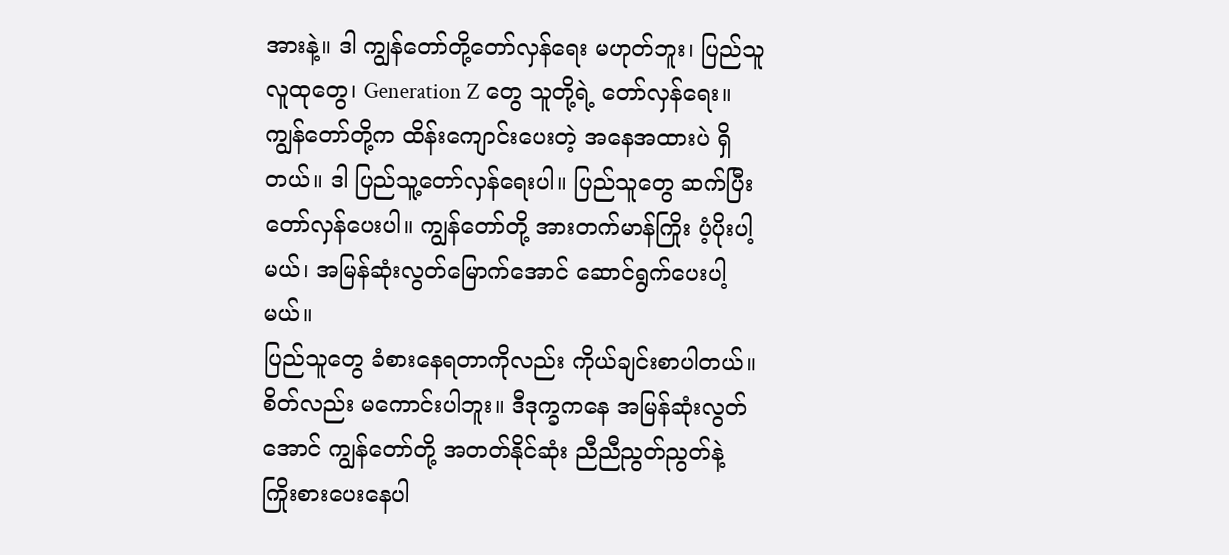အားနဲ့။ ဒါ ကျွန်တော်တို့တော်လှန်ရေး မဟုတ်ဘူး၊ ပြည်သူလူထုတွေ၊ Generation Z တွေ သူတို့ရဲ့ တော်လှန်ရေး။ ကျွန်တော်တို့က ထိန်းကျောင်းပေးတဲ့ အနေအထားပဲ ရှိတယ်။ ဒါ ပြည်သူ့တော်လှန်ရေးပါ။ ပြည်သူတွေ ဆက်ပြီး တော်လှန်ပေးပါ။ ကျွန်တော်တို့ အားတက်မာန်ကြိုး ပံ့ပိုးပါ့မယ်၊ အမြန်ဆုံးလွတ်မြောက်အောင် ဆောင်ရွက်ပေးပါ့မယ်။
ပြည်သူတွေ ခံစားနေရတာကိုလည်း ကိုယ်ချင်းစာပါတယ်။ စိတ်လည်း မကောင်းပါဘူး။ ဒီဒုက္ခကနေ အမြန်ဆုံးလွတ်အောင် ကျွန်တော်တို့ အတတ်နိုင်ဆုံး ညီညီညွတ်ညွတ်နဲ့ ကြိုးစားပေးနေပါ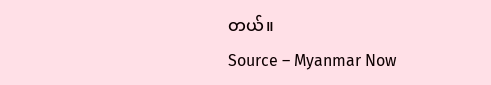တယ်။
Source – Myanmar Now